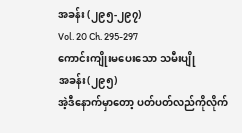အခန်း (၂၉၅-၂၉၇)
Vol. 20 Ch. 295-297
ကောင်းကျိုးမပေးသော သမီးပျို
အခန်း(၂၉၅)
အဲ့ဒီနောက်မှာတော့ ပတ်ပတ်လည်ကိုလိုက်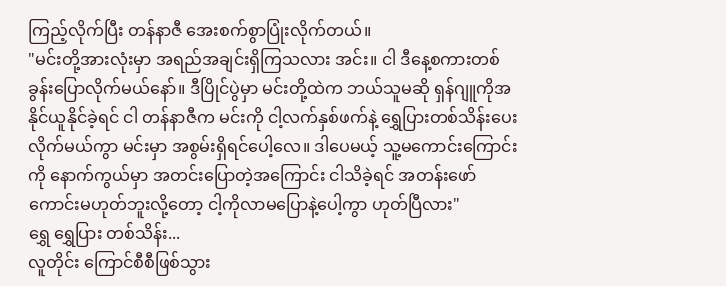ကြည့်လိုက်ပြီး တန်နာဇီ အေးစက်စွာပြုံးလိုက်တယ်။
"မင်းတို့အားလုံးမှာ အရည်အချင်းရှိကြသလား အင်း။ ငါ ဒီနေ့စကားတစ်ခွန်းပြောလိုက်မယ်နော်။ ဒီပြိုင်ပွဲမှာ မင်းတို့ထဲက ဘယ်သူမဆို ရှန်ဂျူကိုအနိုင်ယူနိုင်ခဲ့ရင် ငါ တန်နာဇီက မင်းကို ငါ့လက်နှစ်ဖက်နဲ့ ရွှေပြားတစ်သိန်းပေးလိုက်မယ်ကွာ မင်းမှာ အစွမ်းရှိရင်ပေါ့လေ။ ဒါပေမယ့် သူ့မကောင်းကြောင်းကို နောက်ကွယ်မှာ အတင်းပြောတဲ့အကြောင်း ငါသိခဲ့ရင် အတန်းဖော်ကောင်းမဟုတ်ဘူးလို့တော့ ငါ့ကိုလာမပြောနဲ့ပေါ့ကွာ ဟုတ်ပြီလား"
ရွှေ ရွှေပြား တစ်သိန်း...
လူတိုင်း ကြောင်စီစီဖြစ်သွား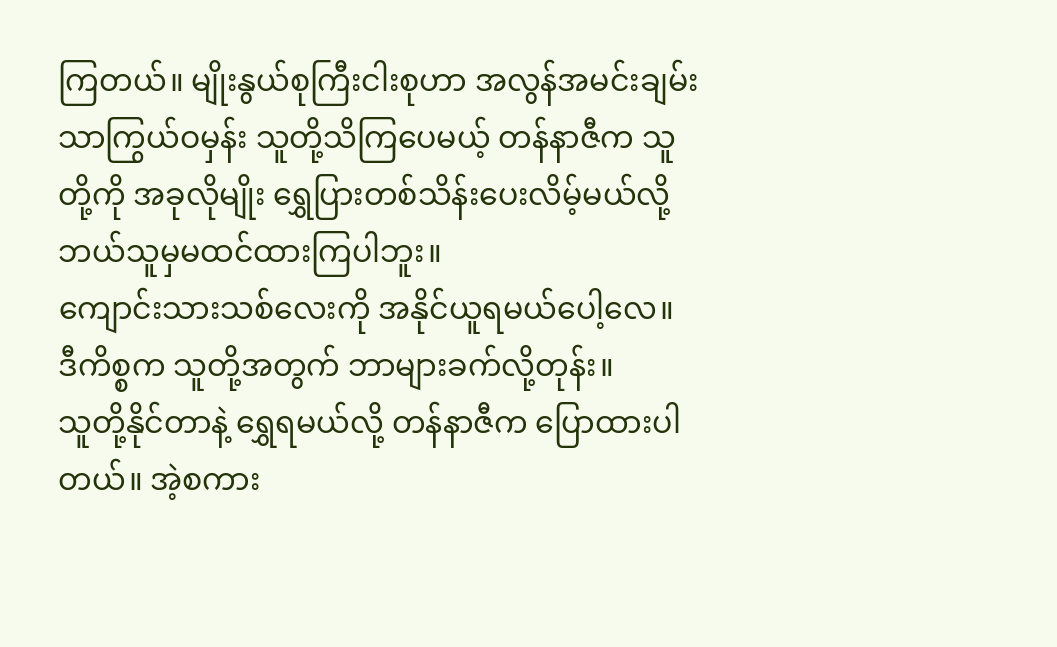ကြတယ်။ မျိုးနွယ်စုကြီးငါးစုဟာ အလွန်အမင်းချမ်းသာကြွယ်ဝမှန်း သူတို့သိကြပေမယ့် တန်နာဇီက သူတို့ကို အခုလိုမျိုး ရွှေပြားတစ်သိန်းပေးလိမ့်မယ်လို့ ဘယ်သူမှမထင်ထားကြပါဘူး။
ကျောင်းသားသစ်လေးကို အနိုင်ယူရမယ်ပေါ့လေ။ ဒီကိစ္စက သူတို့အတွက် ဘာများခက်လို့တုန်း။
သူတို့နိုင်တာနဲ့ ရွှေရမယ်လို့ တန်နာဇီက ပြောထားပါတယ်။ အဲ့စကား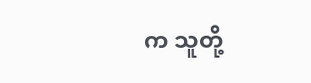က သူတို့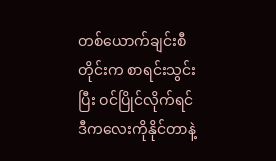တစ်ယောက်ချင်းစီတိုင်းက စာရင်းသွင်းပြီး ဝင်ပြိုင်လိုက်ရင် ဒီကလေးကိုနိုင်တာနဲ့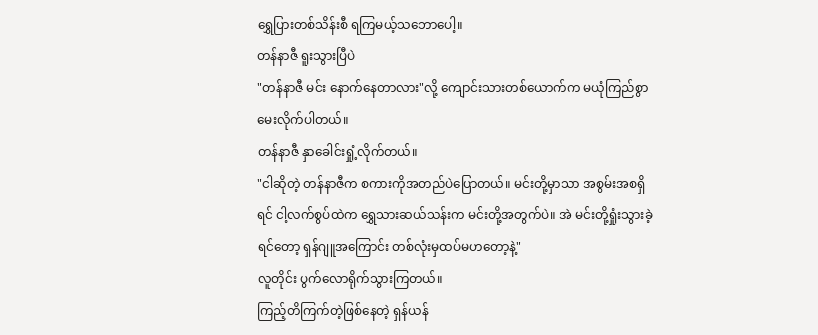ရွှေပြားတစ်သိန်းစီ ရကြမယ့်သဘောပေါ့။
တန်နာဇီ ရူးသွားပြီပဲ
"တန်နာဇီ မင်း နောက်နေတာလား"လို့ ကျောင်းသားတစ်ယောက်က မယုံကြည်စွာမေးလိုက်ပါတယ်။
တန်နာဇီ နှာခေါင်းရှုံ့လိုက်တယ်။
"ငါဆိုတဲ့ တန်နာဇီက စကားကိုအတည်ပဲပြောတယ်။ မင်းတို့မှာသာ အစွမ်းအစရှိရင် ငါ့လက်စွပ်ထဲက ရွှေသားဆယ်သန်းက မင်းတို့အတွက်ပဲ။ အဲ မင်းတို့ရှုံးသွားခဲ့ရင်တော့ ရှန်ဂျူအကြောင်း တစ်လုံးမှထပ်မဟတော့နဲ့"
လူတိုင်း ပွက်လောရိုက်သွားကြတယ်။
ကြည့်တိကြက်တဲ့ဖြစ်နေတဲ့ ရှန်ယန်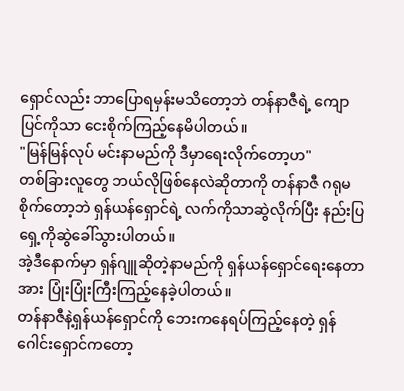ရှောင်လည်း ဘာပြောရမှန်းမသိတော့ဘဲ တန်နာဇီရဲ့ ကျောပြင်ကိုသာ ငေးစိုက်ကြည့်နေမိပါတယ်။
"မြန်မြန်လုပ် မင်းနာမည်ကို ဒီမှာရေးလိုက်တော့ဟ"
တစ်ခြားလူတွေ ဘယ်လိုဖြစ်နေလဲဆိုတာကို တန်နာဇီ ဂရုမစိုက်တော့ဘဲ ရှန်ယန်ရှောင်ရဲ့ လက်ကိုသာဆွဲလိုက်ပြီး နည်းပြရှေ့ကိုဆွဲခေါ်သွားပါတယ်။
အဲ့ဒီနောက်မှာ ရှန်ဂျူဆိုတဲ့နာမည်ကို ရှန်ယန်ရှောင်ရေးနေတာအား ပြုံးပြုံးကြီးကြည့်နေခဲ့ပါတယ်။
တန်နာဇီနဲ့ရှန်ယန်ရှောင်ကို ဘေးကနေရပ်ကြည့်နေတဲ့ ရှန်ဂေါင်းရှောင်ကတော့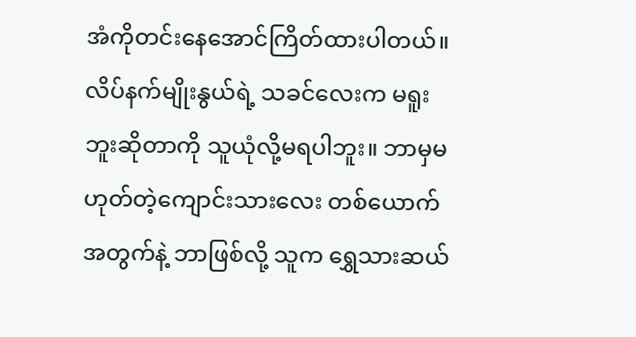အံကိုတင်းနေအောင်ကြိတ်ထားပါတယ်။ လိပ်နက်မျိုးနွယ်ရဲ့ သခင်လေးက မရူးဘူးဆိုတာကို သူယုံလို့မရပါဘူး။ ဘာမှမဟုတ်တဲ့ကျောင်းသားလေး တစ်ယောက်အတွက်နဲ့ ဘာဖြစ်လို့ သူက ရွှေသားဆယ်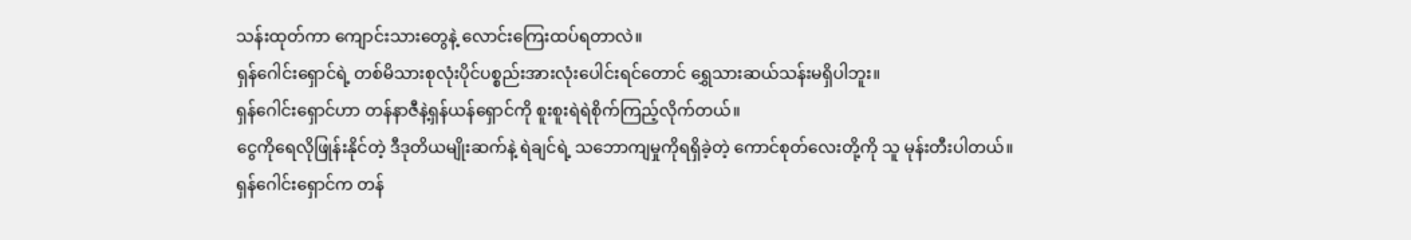သန်းထုတ်ကာ ကျောင်းသားတွေနဲ့ လောင်းကြေးထပ်ရတာလဲ။
ရှန်ဂေါင်းရှောင်ရဲ့ တစ်မိသားစုလုံးပိုင်ပစ္စည်းအားလုံးပေါင်းရင်တောင် ရွှေသားဆယ်သန်းမရှိပါဘူး။
ရှန်ဂေါင်းရှောင်ဟာ တန်နာဇီနဲ့ရှန်ယန်ရှောင်ကို စူးစူးရဲရဲစိုက်ကြည့်လိုက်တယ်။
ငွေကိုရေလိုဖြုန်းနိုင်တဲ့ ဒီဒုတိယမျိုးဆက်နဲ့ ရဲချင်ရဲ့ သဘောကျမှုကိုရရှိခဲ့တဲ့ ကောင်စုတ်လေးတို့ကို သူ မုန်းတီးပါတယ်။
ရှန်ဂေါင်းရှောင်က တန်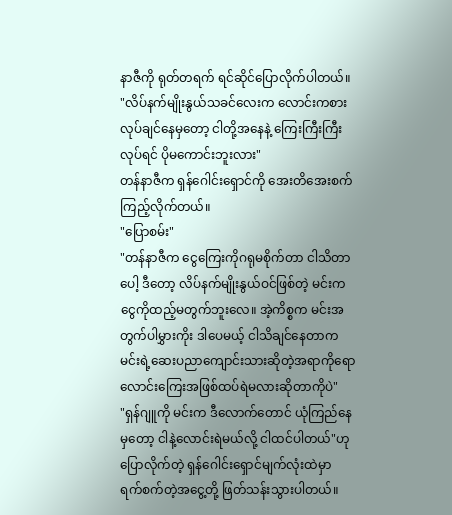နာဇီကို ရုတ်တရက် ရင်ဆိုင်ပြောလိုက်ပါတယ်။
"လိပ်နက်မျိုးနွယ်သခင်လေးက လောင်းကစားလုပ်ချင်နေမှတော့ ငါတို့အနေနဲ့ ကြေးကြီးကြီးလုပ်ရင် ပိုမကောင်းဘူးလား"
တန်နာဇီက ရှန်ဂေါင်းရှောင်ကို အေးတိအေးစက်ကြည့်လိုက်တယ်။
"ပြောစမ်း"
"တန်နာဇီက ငွေကြေးကိုဂရုမစိုက်တာ ငါသိတာပေါ့ ဒီတော့ လိပ်နက်မျိုးနွယ်ဝင်ဖြစ်တဲ့ မင်းက ငွေကိုထည့်မတွက်ဘူးလေ။ အဲ့ကိစ္စက မင်းအတွက်ပါမွှားကိုး ဒါပေမယ့် ငါသိချင်နေတာက မင်းရဲ့ဆေးပညာကျောင်းသားဆိုတဲ့အရာကိုရော လောင်းကြေးအဖြစ်ထပ်ရဲမလားဆိုတာကိုပဲ"
"ရှန်ဂျူကို မင်းက ဒီလောက်တောင် ယုံကြည်နေမှတော့ ငါနဲ့လောင်းရဲမယ်လို့ ငါထင်ပါတယ်"ဟုပြောလိုက်တဲ့ ရှန်ဂေါင်းရှောင်မျက်လုံးထဲမှာ ရက်စက်တဲ့အငွေ့တို့ ဖြတ်သန်းသွားပါတယ်။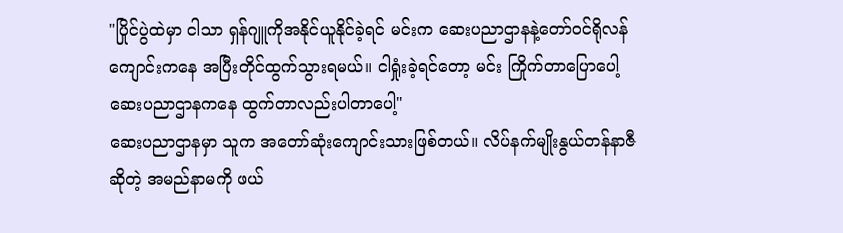"ပြိုင်ပွဲထဲမှာ ငါသာ ရှန်ဂျူကိုအနိုင်ယူနိုင်ခဲ့ရင် မင်းက ဆေးပညာဌာနနဲ့တော်ဝင်ရိုလန်ကျောင်းကနေ အပြီးတိုင်ထွက်သွားရမယ်။ ငါရှုံးခဲ့ရင်တော့ မင်း ကြိုက်တာပြောပေါ့ ဆေးပညာဌာနကနေ ထွက်တာလည်းပါတာပေါ့"
ဆေးပညာဌာနမှာ သူက အတော်ဆုံးကျောင်းသားဖြစ်တယ်။ လိပ်နက်မျိုးနွယ်တန်နာဇီဆိုတဲ့ အမည်နာမကို ဖယ်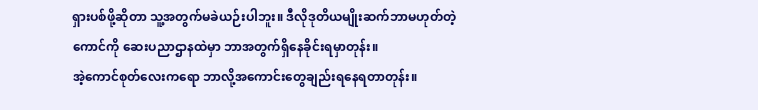ရှားပစ်ဖို့ဆိုတာ သူ့အတွက်မခဲယဉ်းပါဘူး။ ဒီလိုဒုတိယမျိုးဆက်ဘာမဟုတ်တဲ့ကောင်ကို ဆေးပညာဌာနထဲမှာ ဘာအတွက်ရှိနေခိုင်းရမှာတုန်း။
အဲ့ကောင်စုတ်လေးကရော ဘာလို့အကောင်းတွေချည်းရနေရတာတုန်း။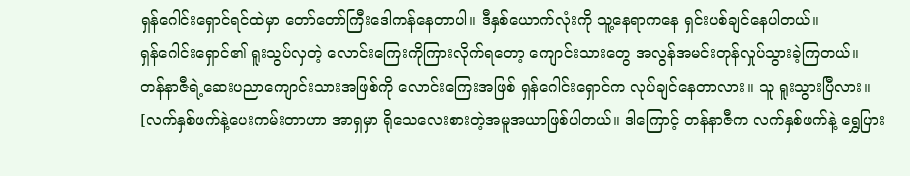ရှန်ဂေါင်းရှောင်ရင်ထဲမှာ တော်တော်ကြီးဒေါကန်နေတာပါ။ ဒီနှစ်ယောက်လုံးကို သူ့နေရာကနေ ရှင်းပစ်ချင်နေပါတယ်။
ရှန်ဂေါင်းရှောင်၏ ရူးသွပ်လှတဲ့ လောင်းကြေးကိုကြားလိုက်ရတော့ ကျောင်းသားတွေ အလွန်အမင်းတုန်လှုပ်သွားခဲ့ကြတယ်။
တန်နာဇီရဲ့ဆေးပညာကျောင်းသားအဖြစ်ကို လောင်းကြေးအဖြစ် ရှန်ဂေါင်းရှောင်က လုပ်ချင်နေတာလား။ သူ ရူးသွားပြီလား။
[လက်နှစ်ဖက်နဲ့ပေးကမ်းတာဟာ အာရှမှာ ရိုသေလေးစားတဲ့အမူအယာဖြစ်ပါတယ်။ ဒါကြောင့် တန်နာဇီက လက်နှစ်ဖက်နဲ့ ရွှေပြား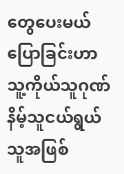တွေပေးမယ်ပြောခြင်းဟာ သူ့ကိုယ်သူဂုဏ်နိမ့်သူငယ်ရွယ်သူအဖြစ်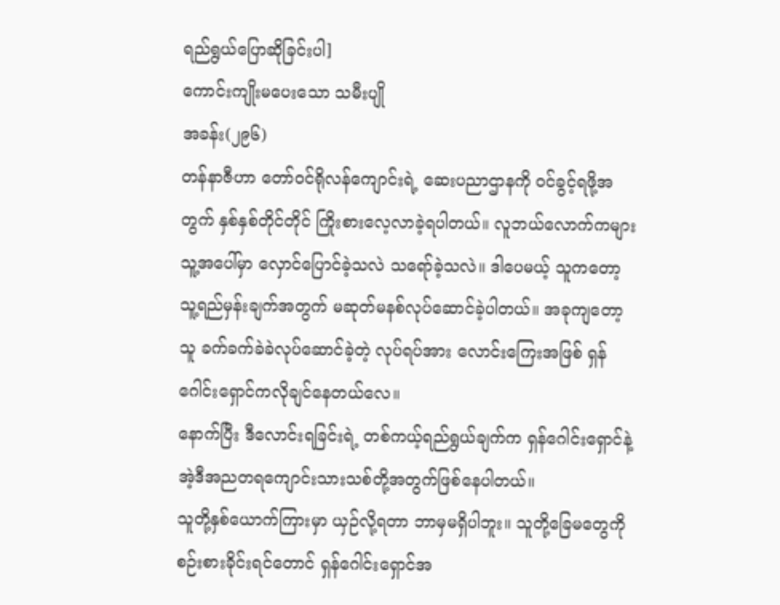ရည်ရွယ်ပြောဆိုခြင်းပါ]
ကောင်းကျိုးမပေးသော သမီးပျို
အခန်း(၂၉၆)
တန်နာဇီဟာ တော်ဝင်ရိုလန်ကျောင်းရဲ့ ဆေးပညာဌာနကို ဝင်ခွင့်ရဖို့အတွက် နှစ်နှစ်တိုင်တိုင် ကြိုးစားလေ့လာခဲ့ရပါတယ်။ လူဘယ်လောက်ကများ သူ့အပေါ်မှာ လှောင်ပြောင်ခဲ့သလဲ သရော်ခဲ့သလဲ။ ဒါပေမယ့် သူကတော့ သူ့ရည်မှန်းချက်အတွက် မဆုတ်မနစ်လုပ်ဆောင်ခဲ့ပါတယ်။ အခုကျတော့ သူ ခက်ခက်ခဲခဲလုပ်ဆောင်ခဲ့တဲ့ လုပ်ရပ်အား လောင်းကြေးအဖြစ် ရှန်ဂေါင်းရှောင်ကလိုချင်နေတယ်လေ။
နောက်ပြီး ဒီလောင်းရခြင်းရဲ့ တစ်ကယ့်ရည်ရွယ်ချက်က ရှန်ဂေါင်းရှောင်နဲ့ အဲ့ဒီအညတရကျောင်းသားသစ်တို့အတွက်ဖြစ်နေပါတယ်။
သူတို့နှစ်ယောက်ကြားမှာ ယှဉ်လို့ရတာ ဘာမှမရှိပါဘူး။ သူတို့ခြေမတွေကို စဉ်းစားခိုင်းရင်တောင် ရှန်ဂေါင်းရှောင်အ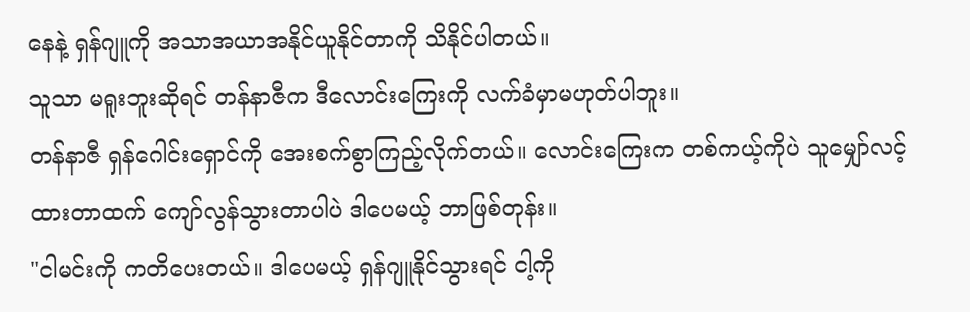နေနဲ့ ရှန်ဂျူကို အသာအယာအနိုင်ယူနိုင်တာကို သိနိုင်ပါတယ်။
သူသာ မရူးဘူးဆိုရင် တန်နာဇီက ဒီလောင်းကြေးကို လက်ခံမှာမဟုတ်ပါဘူး။
တန်နာဇီ ရှန်ဂေါင်းရှောင်ကို အေးစက်စွာကြည့်လိုက်တယ်။ လောင်းကြေးက တစ်ကယ့်ကိုပဲ သူမျှော်လင့်ထားတာထက် ကျော်လွန်သွားတာပါပဲ ဒါပေမယ့် ဘာဖြစ်တုန်း။
"ငါမင်းကို ကတိပေးတယ်။ ဒါပေမယ့် ရှန်ဂျူနိုင်သွားရင် ငါ့ကို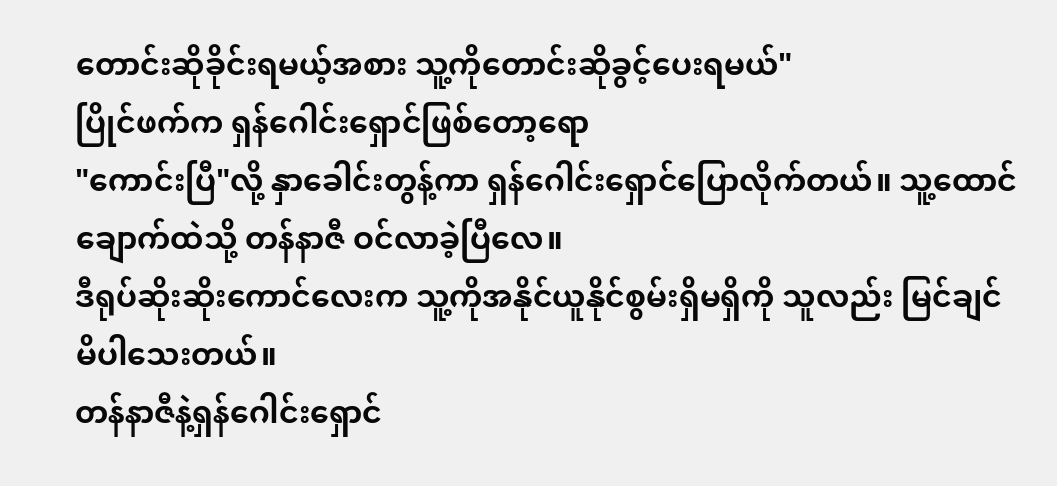တောင်းဆိုခိုင်းရမယ့်အစား သူ့ကိုတောင်းဆိုခွင့်ပေးရမယ်"
ပြိုင်ဖက်က ရှန်ဂေါင်းရှောင်ဖြစ်တော့ရော
"ကောင်းပြီ"လို့ နှာခေါင်းတွန့်ကာ ရှန်ဂေါင်းရှောင်ပြောလိုက်တယ်။ သူ့ထောင်ချောက်ထဲသို့ တန်နာဇီ ဝင်လာခဲ့ပြီလေ။
ဒီရုပ်ဆိုးဆိုးကောင်လေးက သူ့ကိုအနိုင်ယူနိုင်စွမ်းရှိမရှိကို သူလည်း မြင်ချင်မိပါသေးတယ်။
တန်နာဇီနဲ့ရှန်ဂေါင်းရှောင်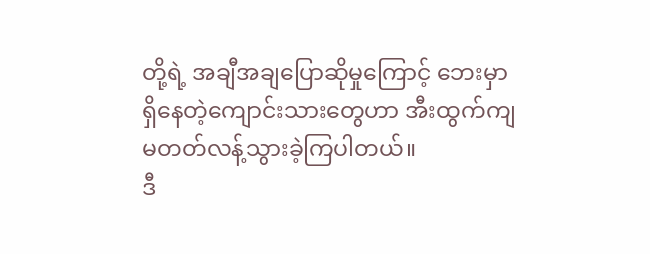တို့ရဲ့ အချီအချပြောဆိုမှုကြောင့် ဘေးမှာရှိနေတဲ့ကျောင်းသားတွေဟာ အီးထွက်ကျမတတ်လန့်သွားခဲ့ကြပါတယ်။
ဒီ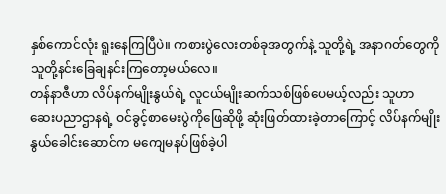နှစ်ကောင်လုံး ရူးနေကြပြီပဲ။ ကစားပွဲလေးတစ်ခုအတွက်နဲ့ သူတို့ရဲ့ အနာဂတ်တွေကို သူတို့နင်းခြေချနင်းကြတော့မယ်လေ။
တန်နာဇီဟာ လိပ်နက်မျိုးနွယ်ရဲ့ လူငယ်မျိုးဆက်သစ်ဖြစ်ပေမယ့်လည်း သူဟာ ဆေးပညာဌာနရဲ့ ဝင်ခွင့်စာမေးပွဲကိုဖြေဆိုဖို့ ဆုံးဖြတ်ထားခဲ့တာကြောင့် လိပ်နက်မျိုးနွယ်ခေါင်းဆောင်က မကျေမနပ်ဖြစ်ခဲ့ပါ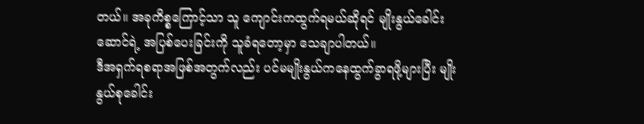တယ်။ အခုကိစ္စကြောင့်သာ သူ ကျောင်းကထွက်ရမယ်ဆိုရင် မျိုးနွယ်ခေါင်းဆောင်ရဲ့ အပြစ်ပေးခြင်းကို သူခံရတော့မှာ သေချာပါတယ်။
ဒီအရှက်ရစရာအဖြစ်အတွက်လည်း ပင်မမျိုးနွယ်ကနေထွက်ခွာရဖို့များပြီး မျိုးနွယ်စုခေါင်း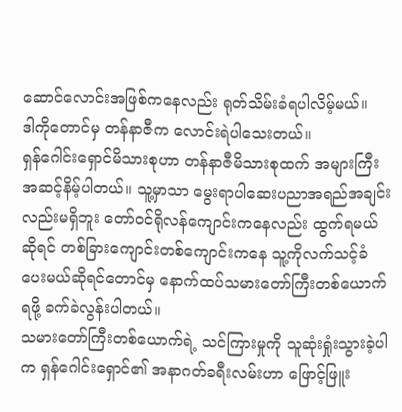ဆောင်လောင်းအဖြစ်ကနေလည်း ရုတ်သိမ်းခံရပါလိမ့်မယ်။
ဒါကိုတောင်မှ တန်နာဇီက လောင်းရဲပါသေးတယ်။
ရှန်ဂေါင်းရှောင်မိသားစုဟာ တန်နာဇီမိသားစုထက် အများကြီးအဆင့်နိမ့်ပါတယ်။ သူ့မှာသာ မွေးရာပါဆေးပညာအရည်အချင်းလည်းမရှိဘူး တော်ဝင်ရိုလန်ကျောင်းကနေလည်း ထွက်ရမယ်ဆိုရင် တစ်ခြားကျောင်းတစ်ကျောင်းကနေ သူ့ကိုလက်သင့်ခံပေးမယ်ဆိုရင်တောင်မှ နောက်ထပ်သမားတော်ကြီးတစ်ယောက်ရဖို့ ခက်ခဲလွန်းပါတယ်။
သမားတော်ကြီးတစ်ယောက်ရဲ့ သင်ကြားမှုကို သူဆုံးရှုံးသွားခဲ့ပါက ရှန်ဂေါင်းရှောင်၏ အနာဂတ်ခရီးလမ်းဟာ ဖြောင့်ဖြူး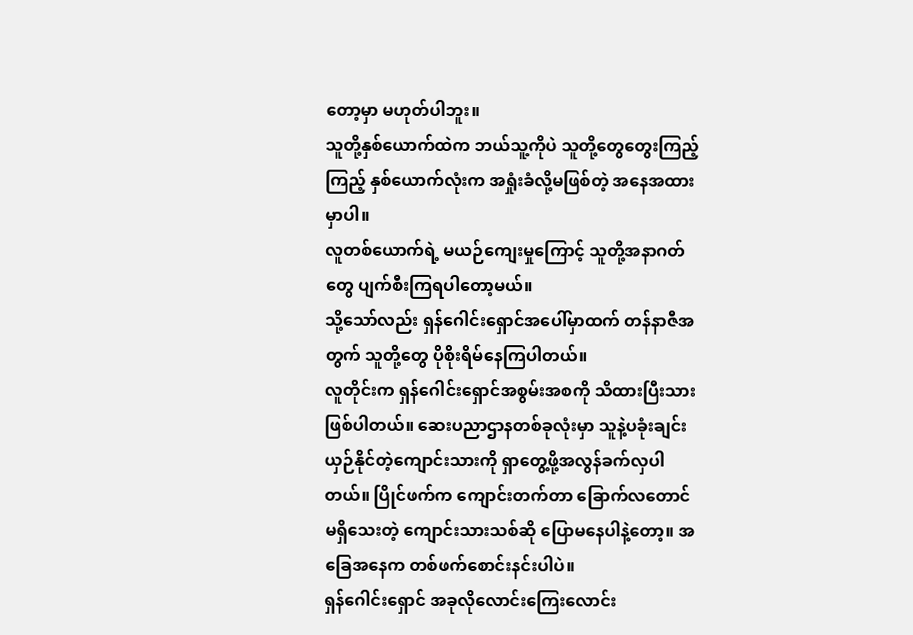တော့မှာ မဟုတ်ပါဘူး။
သူတို့နှစ်ယောက်ထဲက ဘယ်သူ့ကိုပဲ သူတို့တွေတွေးကြည့်ကြည့် နှစ်ယောက်လုံးက အရှုံးခံလို့မဖြစ်တဲ့ အနေအထားမှာပါ။
လူတစ်ယောက်ရဲ့ မယဉ်ကျေးမှုကြောင့် သူတို့အနာဂတ်တွေ ပျက်စီးကြရပါတော့မယ်။
သို့သော်လည်း ရှန်ဂေါင်းရှောင်အပေါ်မှာထက် တန်နာဇီအတွက် သူတို့တွေ ပိုစိုးရိမ်နေကြပါတယ်။
လူတိုင်းက ရှန်ဂေါင်းရှောင်အစွမ်းအစကို သိထားပြီးသားဖြစ်ပါတယ်။ ဆေးပညာဌာနတစ်ခုလုံးမှာ သူနဲ့ပခုံးချင်းယှဉ်နိုင်တဲ့ကျောင်းသားကို ရှာတွေ့ဖို့အလွန်ခက်လှပါတယ်။ ပြိုင်ဖက်က ကျောင်းတက်တာ ခြောက်လတောင်မရှိသေးတဲ့ ကျောင်းသားသစ်ဆို ပြောမနေပါနဲ့တော့။ အခြေအနေက တစ်ဖက်စောင်းနင်းပါပဲ။
ရှန်ဂေါင်းရှောင် အခုလိုလောင်းကြေးလောင်း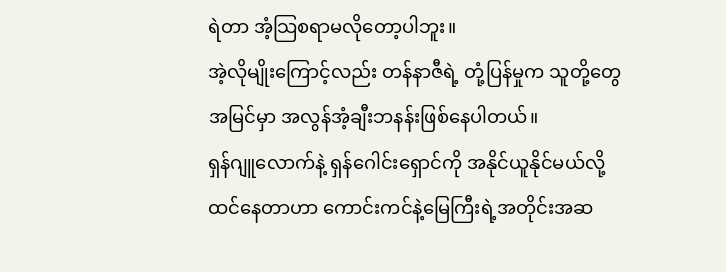ရဲတာ အံ့သြစရာမလိုတော့ပါဘူး။
အဲ့လိုမျိုးကြောင့်လည်း တန်နာဇီရဲ့ တုံ့ပြန်မှုက သူတို့တွေအမြင်မှာ အလွန်အံ့ချီးဘနန်းဖြစ်နေပါတယ်။
ရှန်ဂျူလောက်နဲ့ ရှန်ဂေါင်းရှောင်ကို အနိုင်ယူနိုင်မယ်လို့ထင်နေတာဟာ ကောင်းကင်နဲ့မြေကြီးရဲ့အတိုင်းအဆ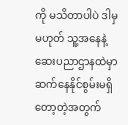ကို မသိတာပါပဲ ဒါမှမဟုတ် သူ့အနေနဲ့ ဆေးပညာဌာနထဲမှာ ဆက်နေနိုင်စွမ်းမရှိတော့တဲ့အတွက်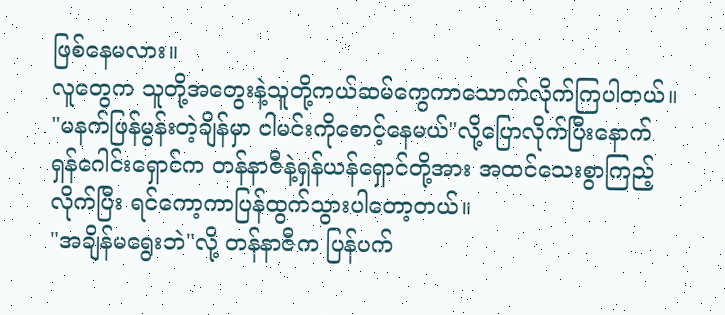ဖြစ်နေမလား။
လူတွေက သူတို့အတွေးနဲ့သူတို့ကယ်ဆမ်ကွေကာသောက်လိုက်ကြပါတယ်။
"မနက်ဖြန်မွန်းတဲ့ချိန်မှာ ငါမင်းကိုစောင့်နေမယ်"လို့ပြောလိုက်ပြီးနောက် ရှန်ဂေါင်းရှောင်က တန်နာဇီနဲ့ရှန်ယန်ရှောင်တို့အား အထင်သေးစွာကြည့်လိုက်ပြီး ရင်ကော့ကာပြန်ထွက်သွားပါတော့တယ်။
"အချိန်မရွေးဘဲ"လို့ တန်နာဇီက ပြန်ပက်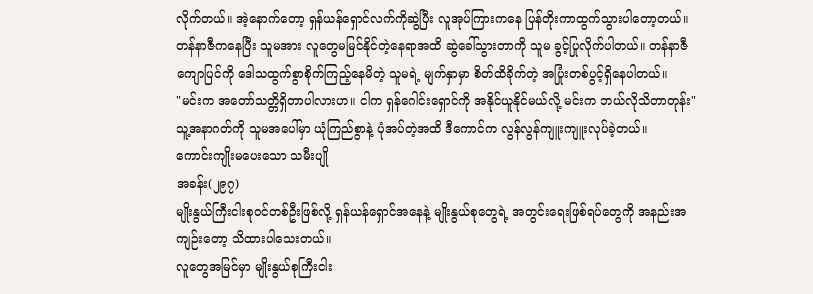လိုက်တယ်။ အဲ့နောက်တော့ ရှန်ယန်ရှောင်လက်ကိုဆွဲပြီး လူအုပ်ကြားကနေ ပြန်တိုးကာထွက်သွားပါတော့တယ်။
တန်နာဇီကနေပြီး သူမအား လူတွေမမြင်နိုင်တဲ့နေရာအထိ ဆွဲခေါ်သွားတာကို သူမ ခွင့်ပြုလိုက်ပါတယ်။ တန်နာဇီကျောပြင်ကို ဒေါသထွက်စွာစိုက်ကြည့်နေမိတဲ့ သူမရဲ့ မျက်နှာမှာ စိတ်ထိခိုက်တဲ့ အပြုံးတစ်ပွင့်ရှိနေပါတယ်။
"မင်းက အတော်သတ္တိရှိတာပါလားဟ။ ငါက ရှန်ဂေါင်းရှောင်ကို အနိုင်ယူနိုင်မယ်လို့ မင်းက ဘယ်လိုသိတာတုန်း"
သူ့အနာဂတ်ကို သူမအပေါ်မှာ ယုံကြည်စွာနဲ့ ပုံအပ်တဲ့အထိ ဒီကောင်က လွန်လွန်ကျူးကျူးလုပ်ခဲ့တယ်။
ကောင်းကျိုးမပေးသော သမီးပျို
အခန်း(၂၉၇)
မျိုးနွယ်ကြီးငါးစုဝင်တစ်ဦးဖြစ်လို့ ရှန်ယန်ရှောင်အနေနဲ့ မျိုးနွယ်စုတွေရဲ့ အတွင်းရေးဖြစ်ရပ်တွေကို အနည်းအကျဉ်းတော့ သိထားပါသေးတယ်။
လူတွေအမြင်မှာ မျိုးနွယ်စုကြီးငါး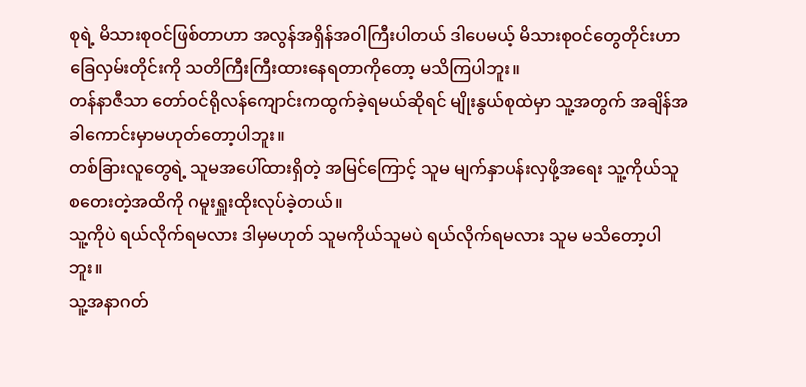စုရဲ့ မိသားစုဝင်ဖြစ်တာဟာ အလွန်အရှိန်အဝါကြီးပါတယ် ဒါပေမယ့် မိသားစုဝင်တွေတိုင်းဟာ ခြေလှမ်းတိုင်းကို သတိကြီးကြီးထားနေရတာကိုတော့ မသိကြပါဘူး။
တန်နာဇီသာ တော်ဝင်ရိုလန်ကျောင်းကထွက်ခဲ့ရမယ်ဆိုရင် မျိုးနွယ်စုထဲမှာ သူ့အတွက် အချိန်အခါကောင်းမှာမဟုတ်တော့ပါဘူး။
တစ်ခြားလူတွေရဲ့ သူမအပေါ်ထားရှိတဲ့ အမြင်ကြောင့် သူမ မျက်နှာပန်းလှဖို့အရေး သူ့ကိုယ်သူစတေးတဲ့အထိကို ဂမူးရှူးထိုးလုပ်ခဲ့တယ်။
သူ့ကိုပဲ ရယ်လိုက်ရမလား ဒါမှမဟုတ် သူမကိုယ်သူမပဲ ရယ်လိုက်ရမလား သူမ မသိတော့ပါဘူး။
သူ့အနာဂတ်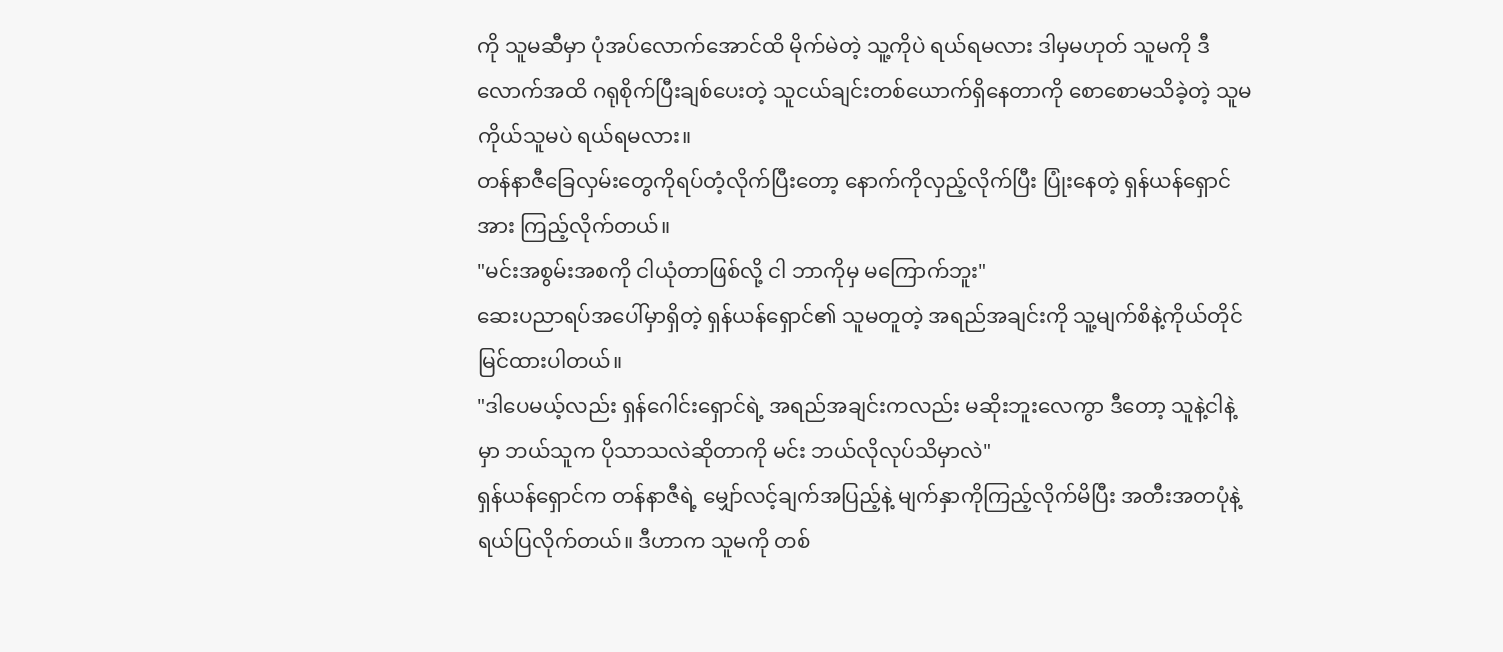ကို သူမဆီမှာ ပုံအပ်လောက်အောင်ထိ မိုက်မဲတဲ့ သူ့ကိုပဲ ရယ်ရမလား ဒါမှမဟုတ် သူမကို ဒီလောက်အထိ ဂရုစိုက်ပြီးချစ်ပေးတဲ့ သူငယ်ချင်းတစ်ယောက်ရှိနေတာကို စောစောမသိခဲ့တဲ့ သူမကိုယ်သူမပဲ ရယ်ရမလား။
တန်နာဇီခြေလှမ်းတွေကိုရပ်တံ့လိုက်ပြီးတော့ နောက်ကိုလှည့်လိုက်ပြီး ပြုံးနေတဲ့ ရှန်ယန်ရှောင်အား ကြည့်လိုက်တယ်။
"မင်းအစွမ်းအစကို ငါယုံတာဖြစ်လို့ ငါ ဘာကိုမှ မကြောက်ဘူး"
ဆေးပညာရပ်အပေါ်မှာရှိတဲ့ ရှန်ယန်ရှောင်၏ သူမတူတဲ့ အရည်အချင်းကို သူ့မျက်စိနဲ့ကိုယ်တိုင်မြင်ထားပါတယ်။
"ဒါပေမယ့်လည်း ရှန်ဂေါင်းရှောင်ရဲ့ အရည်အချင်းကလည်း မဆိုးဘူးလေကွာ ဒီတော့ သူနဲ့ငါနဲ့မှာ ဘယ်သူက ပိုသာသလဲဆိုတာကို မင်း ဘယ်လိုလုပ်သိမှာလဲ"
ရှန်ယန်ရှောင်က တန်နာဇီရဲ့ မျှော်လင့်ချက်အပြည့်နဲ့ မျက်နှာကိုကြည့်လိုက်မိပြီး အတီးအတပုံနဲ့ရယ်ပြလိုက်တယ်။ ဒီဟာက သူမကို တစ်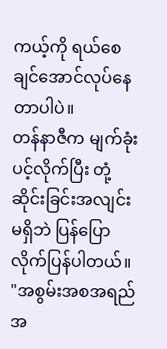ကယ့်ကို ရယ်စေချင်အောင်လုပ်နေတာပါပဲ။
တန်နာဇီက မျက်ခုံးပင့်လိုက်ပြီး တုံ့ဆိုင်းခြင်းအလျင်းမရှိဘဲ ပြန်ပြောလိုက်ပြန်ပါတယ်။
"အစွမ်းအစအရည်အ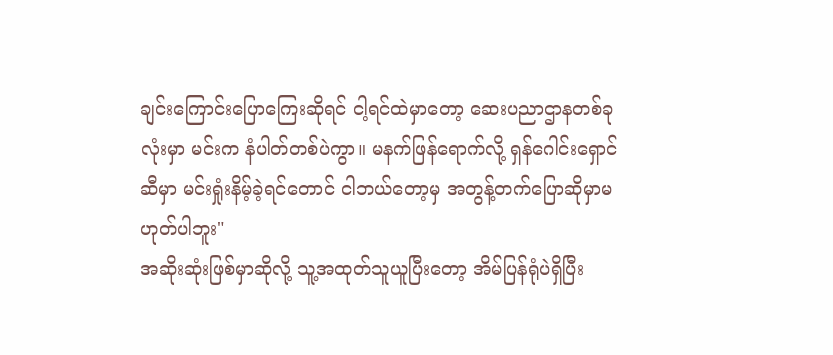ချင်းကြောင်းပြောကြေးဆိုရင် ငါ့ရင်ထဲမှာတော့ ဆေးပညာဌာနတစ်ခုလုံးမှာ မင်းက နံပါတ်တစ်ပဲကွာ။ မနက်ဖြန်ရောက်လို့ ရှန်ဂေါင်းရှောင်ဆီမှာ မင်းရှုံးနိမ့်ခဲ့ရင်တောင် ငါဘယ်တော့မှ အတွန့်တက်ပြောဆိုမှာမဟုတ်ပါဘူး"
အဆိုးဆုံးဖြစ်မှာဆိုလို့ သူ့အထုတ်သူယူပြီးတော့ အိမ်ပြန်ရုံပဲရှိပြီး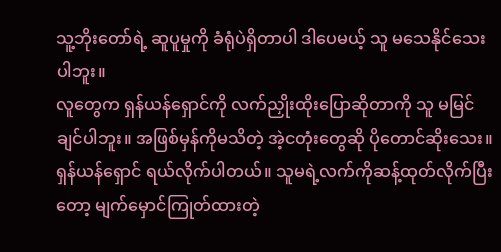သူ့ဘိုးတော်ရဲ့ ဆူပူမှုကို ခံရုံပဲရှိတာပါ ဒါပေမယ့် သူ မသေနိုင်သေးပါဘူး။
လူတွေက ရှန်ယန်ရှောင်ကို လက်ညှိုးထိုးပြောဆိုတာကို သူ မမြင်ချင်ပါဘူး။ အဖြစ်မှန်ကိုမသိတဲ့ အဲ့ငတုံးတွေဆို ပိုတောင်ဆိုးသေး။
ရှန်ယန်ရှောင် ရယ်လိုက်ပါတယ်။ သူမရဲ့လက်ကိုဆန့်ထုတ်လိုက်ပြီးတော့ မျက်မှောင်ကြုတ်ထားတဲ့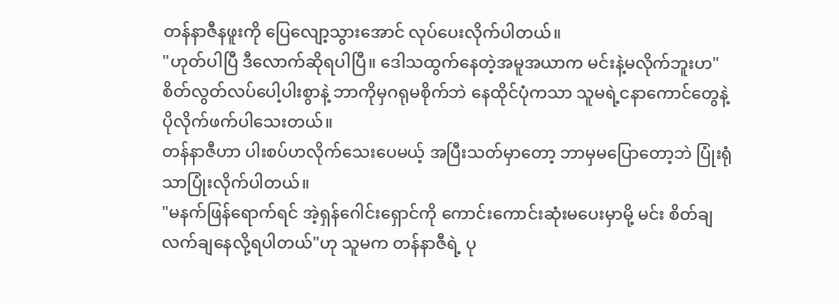တန်နာဇီနဖူးကို ပြေလျော့သွားအောင် လုပ်ပေးလိုက်ပါတယ်။
"ဟုတ်ပါပြီ ဒီလောက်ဆိုရပါပြီ။ ဒေါသထွက်နေတဲ့အမူအယာက မင်းနဲ့မလိုက်ဘူးဟ"
စိတ်လွတ်လပ်ပေါ့ပါးစွာနဲ့ ဘာကိုမှဂရုမစိုက်ဘဲ နေထိုင်ပုံကသာ သူမရဲ့ငနာကောင်တွေနဲ့ ပိုလိုက်ဖက်ပါသေးတယ်။
တန်နာဇီဟာ ပါးစပ်ဟလိုက်သေးပေမယ့် အပြီးသတ်မှာတော့ ဘာမှမပြောတော့ဘဲ ပြုံးရုံသာပြုံးလိုက်ပါတယ်။
"မနက်ဖြန်ရောက်ရင် အဲ့ရှန်ဂေါင်းရှောင်ကို ကောင်းကောင်းဆုံးမပေးမှာမို့ မင်း စိတ်ချလက်ချနေလို့ရပါတယ်"ဟု သူမက တန်နာဇီရဲ့ ပု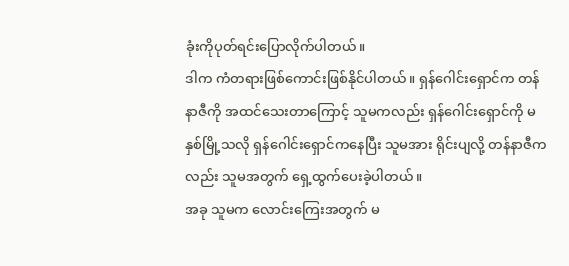ခုံးကိုပုတ်ရင်းပြောလိုက်ပါတယ်။
ဒါက ကံတရားဖြစ်ကောင်းဖြစ်နိုင်ပါတယ်။ ရှန်ဂေါင်းရှောင်က တန်နာဇီကို အထင်သေးတာကြောင့် သူမကလည်း ရှန်ဂေါင်းရှောင်ကို မနှစ်မြို့သလို ရှန်ဂေါင်းရှောင်ကနေပြီး သူမအား ရိုင်းပျလို့ တန်နာဇီကလည်း သူမအတွက် ရှေ့ထွက်ပေးခဲ့ပါတယ်။
အခု သူမက လောင်းကြေးအတွက် မ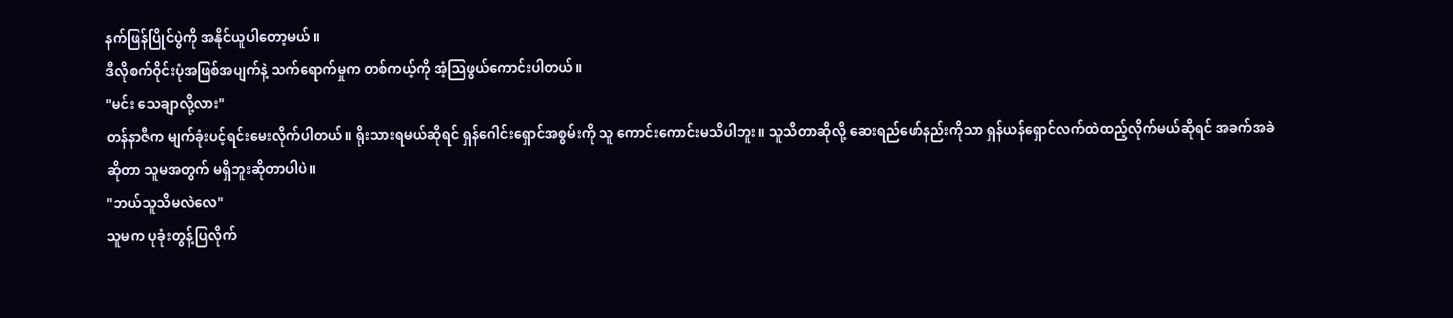နက်ဖြန်ပြိုင်ပွဲကို အနိုင်ယူပါတော့မယ်။
ဒီလိုစက်ဝိုင်းပုံအဖြစ်အပျက်နဲ့ သက်ရောက်မှုက တစ်ကယ့်ကို အံ့သြဖွယ်ကောင်းပါတယ်။
"မင်း သေချာလို့လား"
တန်နာဇီက မျက်ခုံးပင့်ရင်းမေးလိုက်ပါတယ်။ ရိုးသားရမယ်ဆိုရင် ရှန်ဂေါင်းရှောင်အစွမ်းကို သူ ကောင်းကောင်းမသိပါဘူး။ သူသိတာဆိုလို့ ဆေးရည်ဖော်နည်းကိုသာ ရှန်ယန်ရှောင်လက်ထဲထည့်လိုက်မယ်ဆိုရင် အခက်အခဲဆိုတာ သူမအတွက် မရှိဘူးဆိုတာပါပဲ။
"ဘယ်သူသိမလဲလေ"
သူမက ပုခုံးတွန့်ပြလိုက်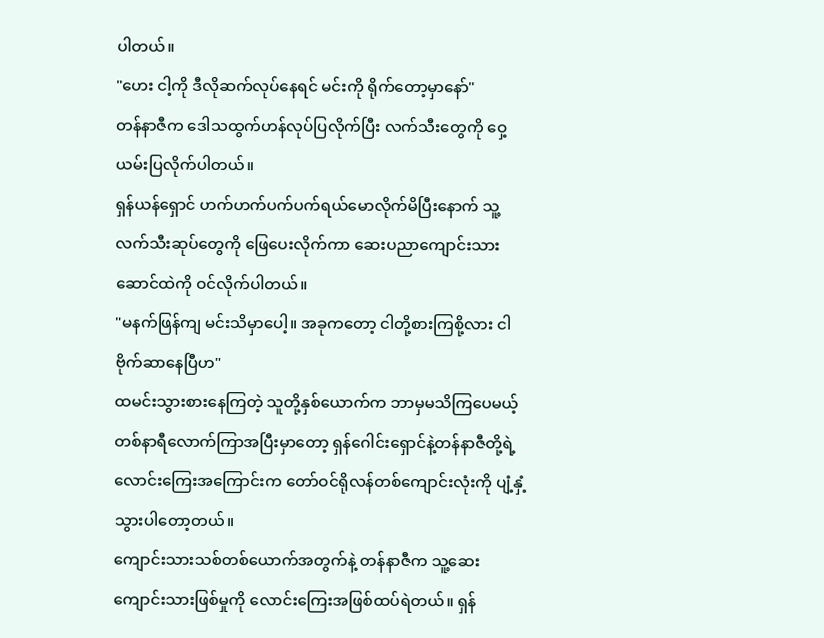ပါတယ်။
"ဟေး ငါ့ကို ဒီလိုဆက်လုပ်နေရင် မင်းကို ရိုက်တော့မှာနော်"
တန်နာဇီက ဒေါသထွက်ဟန်လုပ်ပြလိုက်ပြီး လက်သီးတွေကို ဝှေ့ယမ်းပြလိုက်ပါတယ်။
ရှန်ယန်ရှောင် ဟက်ဟက်ပက်ပက်ရယ်မောလိုက်မိပြီးနောက် သူ့လက်သီးဆုပ်တွေကို ဖြေပေးလိုက်ကာ ဆေးပညာကျောင်းသားဆောင်ထဲကို ဝင်လိုက်ပါတယ်။
"မနက်ဖြန်ကျ မင်းသိမှာပေါ့။ အခုကတော့ ငါတို့စားကြစို့လား ငါ ဗိုက်ဆာနေပြီဟ"
ထမင်းသွားစားနေကြတဲ့ သူတို့နှစ်ယောက်က ဘာမှမသိကြပေမယ့် တစ်နာရီလောက်ကြာအပြီးမှာတော့ ရှန်ဂေါင်းရှောင်နဲ့တန်နာဇီတို့ရဲ့ လောင်းကြေးအကြောင်းက တော်ဝင်ရိုလန်တစ်ကျောင်းလုံးကို ပျံ့နှံ့သွားပါတော့တယ်။
ကျောင်းသားသစ်တစ်ယောက်အတွက်နဲ့ တန်နာဇီက သူ့ဆေးကျောင်းသားဖြစ်မှုကို လောင်းကြေးအဖြစ်ထပ်ရဲတယ်။ ရှန်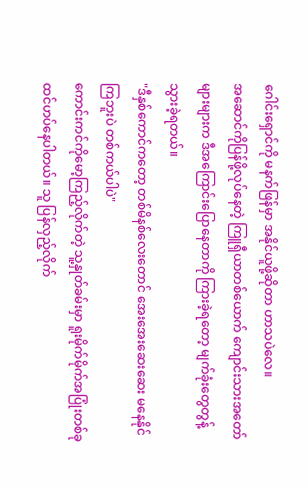ဂေါင်းရှောင်ကို မနက်ဖြန်မှာ အနိုင်ယူဖို့ဆိုတာ ဟာသပဲလေ။
အဆောင်ကိုပြန်ဖို့လုပ်နေတဲ့ ကြူရှီယာတစ်ယောက် ကျောင်းသားအတော်များများက ဒီအကြောင်းပြောနေတာကို ကြားခဲ့ရတော့ မျက်ခုံးတွေတွန့်သွားခဲ့ရတယ်။
"ဒီနှစ်ကောင်ကတော့ တစ်မိနစ်လေးတောင် အေးအေးဆေးဆေး မနေနိုင်ကြဘူးပဲ တစ်ကယ်ပါပဲ"
ကောင်းကင်ကိုမော့ကြည့်လိုက်တဲ့ သူ့နှုတ်ခမ်းမှာ ရူးမိုက်မိုက်အပြုံးတစ်ခု ထင်ဟပ်နေပါတယ်။ သူ ပြန်လှည့်လိုက်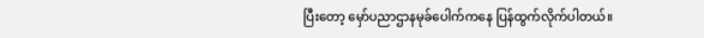ပြီးတော့ မှော်ပညာဌာနမုခ်ပေါက်ကနေ ပြန်ထွက်လိုက်ပါတယ်။